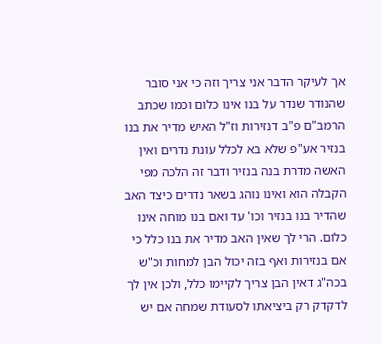אך לעיקר הדבר אני צריך וזה כי אני סובר שהנודר שנדר על בנו אינו כלום וכמו שכתב הרמב"ם פ"ב דנזירות וז"ל האיש מדיר את בנו בנזיר אע"פ שלא בא לכלל עונת נדרים ואין האשה מדרת בנה בנזיר ודבר זה הלכה מפי הקבלה הוא ואינו נוהג בשאר נדרים כיצד האב שהדיר בנו בנזיר וכו' עד ואם בנו מוחה אינו כלום. הרי לך שאין האב מדיר את בנו כלל כי אם בנזירות ואף בזה יכול הבן למחות וכ"ש בכה"ג דאין הבן צריך לקיימו כלל, ולכן אין לך לדקדק רק ביציאתו לסעודת שמחה אם יש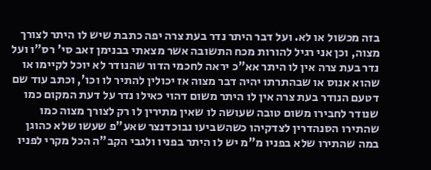בזה מכשול או לא. ועל דבר היתר נדר בעת צרה יפה כתבת שיש לו היתר לצורך מצוה, וכן אני רגיל להורות מכח התשובה אשר מצאתי בבנימן זאב סי' רס"ו ועל נדר בעת צרה אין לו היתר אא"כ יראה לחכמי הדור שהנודר לא יוכל לקיימו או שהוא אנוס או שבהתרתו יהיה דבר מצוה אז יכולין להתיר לו וכו', וכתב עוד שם דטעם הנודר בעת צרה אין לו היתר משום דהוי כאילו נדר על דעת המקום כמו שנודר לחבירו משום טובה שעושה לו שאין מתירין לו רק לצורך מצוה כמו שהתירו הסנהדרין לצדקיהו כשהשביעו נבוכדנצר שאע"פ שעשו שלא כהוגן במה שהתירו שלא בפניו מ"מ יש לו היתר בפניו ולגבי הקב"ה הכל מקרי לפניו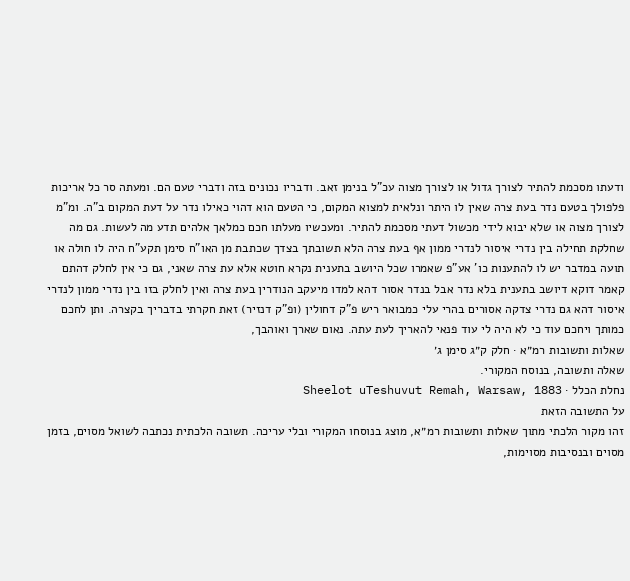ודעתו מסכמת להתיר לצורך גדול או לצורך מצוה עכ"ל בנימן זאב. ודבריו נכונים בזה ודברי טעם הם. ומעתה סר כל אריכות פלפולך בטעם נדר בעת צרה שאין לו היתר ונלאית למצוא המקום, כי הטעם הוא דהוי כאילו נדר על דעת המקום ב"ה. ומ"מ לצורך מצוה או שלא יבוא לידי מכשול דעתי מסכמת להתיר. ומעכשיו מעלתו חכם כמלאך אלהים תדע מה לעשות. גם מה שחלקת תחילה בין נדרי איסור לנדרי ממון אף בעת צרה הלא תשובתך בצדך שכתבת מן האו"ח סימן תקע"ח היה לו חולה או תועה במדבר יש לו להתענות כו' אע"פ שאמרו שכל היושב בתענית נקרא חוטא אלא עת צרה שאני, גם כי אין לחלק דהתם קאמר דוקא דיושב בתענית בלא נדר אבל בנדר אסור דהא למדו מיעקב הנודרין בעת צרה ואין לחלק בזו בין נדרי ממון לנדרי איסור דהא גם נדרי צדקה אסורים בהרי עלי כמבואר ריש פ"ק דחולין (ופ"ק דנזיר) זאת חקרתי בדבריך בקצרה. ותן לחכם כמותך ויחכם עוד כי לא היה לי עוד פנאי להאריך לעת עתה. נאום שארך ואוהבך,
שאלות ותשובות רמ״א · חלק ק״ג סימן ג׳
שאלה ותשובה, בנוסח המקורי.
נחלת הכלל · Sheelot uTeshuvut Remah, Warsaw, 1883
על התשובה הזאת
זהו מקור הלכתי מתוך שאלות ותשובות רמ״א, מוצג בנוסחו המקורי ובלי עריכה. תשובה הלכתית נכתבה לשואל מסוים, בזמן מסוים ובנסיבות מסוימות,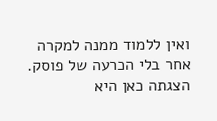ואין ללמוד ממנה למקרה אחר בלי הכרעה של פוסק. הצגתה כאן היא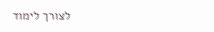לצורך לימוד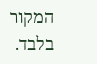המקור בלבד.